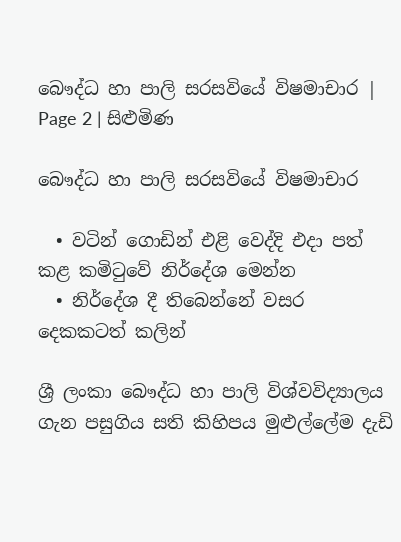බෞද්ධ හා පාලි සරසවියේ විෂමාචාර | Page 2 | සිළුමිණ

බෞද්ධ හා පාලි සරසවියේ විෂමාචාර

  • වටින් ගොඩින් එළි වෙද්දි එදා පත් කළ කමිටුවේ නිර්දේශ මෙන්න
  • නිර්දේශ දී තිබෙන්නේ වසර දෙකකටත් කලින්

ශ්‍රී ලංකා බෞද්ධ හා පාලි විශ්වවිද්‍යාලය ගැන පසුගිය සති කිහිපය මුළුල්ලේම දැඩි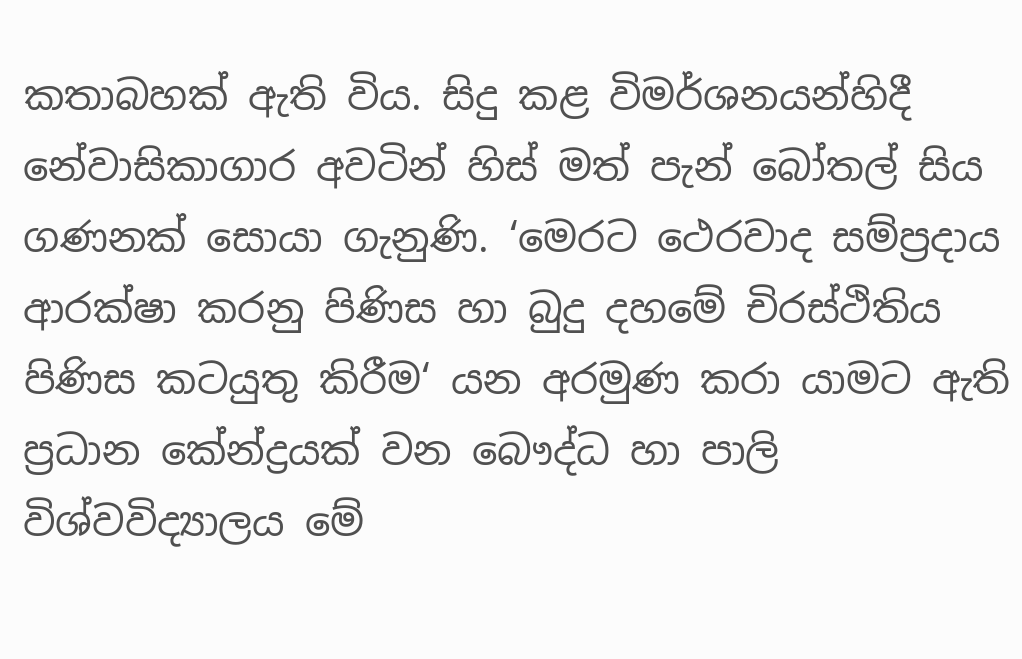කතාබහක් ඇති විය. සිදු කළ විමර්ශනයන්හිදී නේවාසිකාගාර අවටින් හිස් මත් පැන් බෝතල් සිය ගණනක් සොයා ගැනුණි. ‘මෙරට ථෙරවාද සම්ප්‍රදාය ආරක්ෂා කරනු පිණිස හා බුදු දහමේ චිරස්ථිතිය පිණිස කටයුතු කිරීම‘ යන අරමුණ කරා යාමට ඇති ප්‍රධාන කේන්ද්‍රයක් වන බෞද්ධ හා පාලි විශ්වවිද්‍යාලය මේ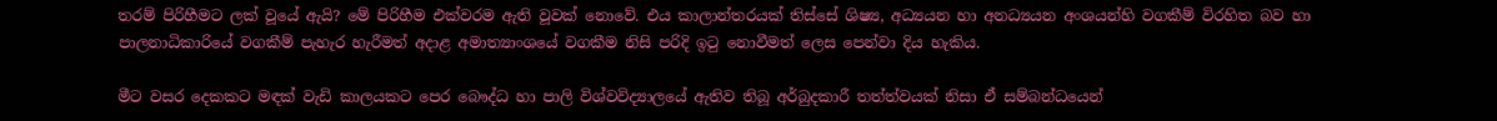තරම් පිරිහීමට ලක් වූයේ ඇයි? මේ පිරිහීම එක්වරම ඇති වූවක් නොවේ. එය කාලාන්තරයක් තිස්සේ ශිෂ්‍ය, අධ්‍යයන හා අනධ්‍යයන අංශයන්හි වගකීම් විරහිත බව හා පාලනාධිකාරියේ වගකීම් පැහැර හැරීමත් අදාළ අමාත්‍යාංශයේ වගකීම නිසි පරිදි ඉටු නොවීමත් ලෙස පෙන්වා දිය හැකිය.

මීට වසර දෙකකට මඳක් වැඩි කාලයකට පෙර බෞද්ධ හා පාලි විශ්වවිද්‍යාලයේ ඇතිව තිබූ අර්බුදකාරී තත්ත්වයක් නිසා ඒ සම්බන්ධයෙන්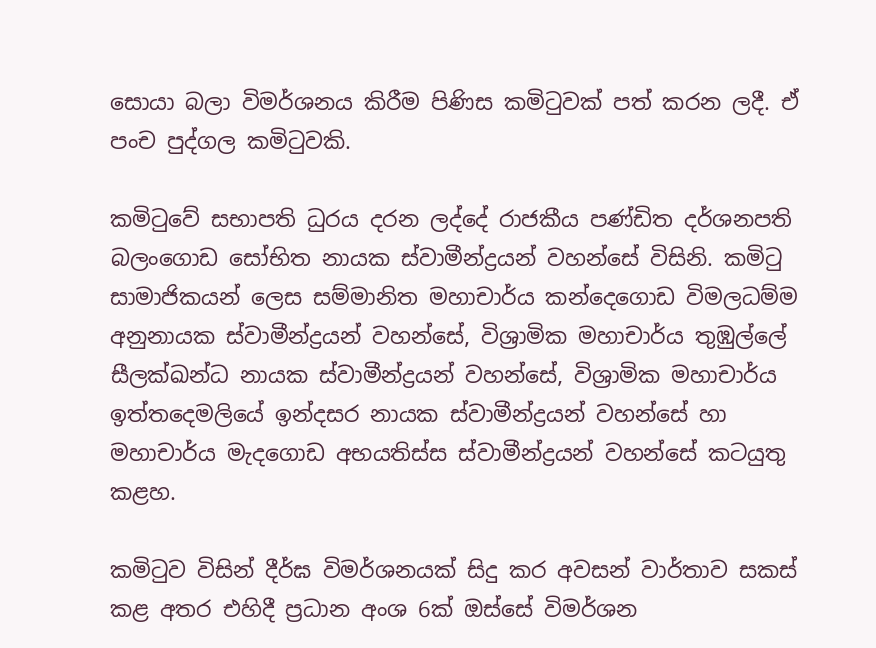සොයා බලා විමර්ශනය කිරීම පිණිස කමිටුවක් පත් කරන ලදී. ඒ පංච පුද්ගල කමිටුවකි.

කමිටුවේ සභාපති ධුරය දරන ලද්දේ රාජකීය පණ්ඩිත දර්ශනපති බලංගොඩ සෝභිත නායක ස්වාමීන්ද්‍රයන් වහන්සේ විසිනි. කමිටු සාමාජිකයන් ලෙස සම්මානිත මහාචාර්ය කන්දෙගොඩ විමලධම්ම අනුනායක ස්වාමීන්ද්‍රයන් වහන්සේ, විශ්‍රාමික මහාචාර්ය තුඹුල්ලේ සීලක්ඛන්ධ නායක ස්වාමීන්ද්‍රයන් වහන්සේ, විශ්‍රාමික මහාචාර්ය ඉත්තදෙමලියේ ඉන්දසර නායක ස්වාමීන්ද්‍රයන් වහන්සේ හා මහාචාර්ය මැදගොඩ අභයතිස්ස ස්වාමීන්ද්‍රයන් වහන්සේ කටයුතු කළහ.

කමිටුව විසින් දීර්ඝ විමර්ශනයක් සිදු කර අවසන් වාර්තාව සකස් කළ අතර එහිදී ප්‍රධාන අංශ 6ක් ඔස්සේ විමර්ශන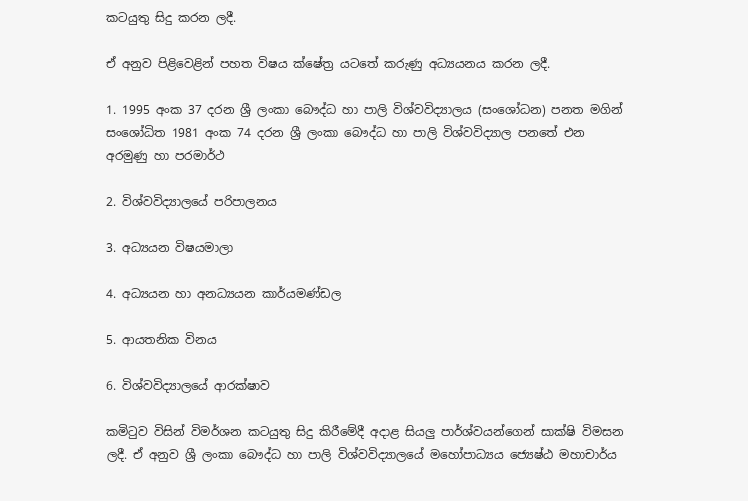කටයුතු සිදු කරන ලදී.

ඒ අනුව පිළිවෙළින් පහත විෂය ක්ෂේත්‍ර යටතේ කරුණු අධ්‍යයනය කරන ලදී.

1. 1995 අංක 37 දරන ශ්‍රී ලංකා බෞද්ධ හා පාලි විශ්වවිද්‍යාලය (සංශෝධන) පනත මගින් සංශෝධිත 1981 අංක 74 දරන ශ්‍රී ලංකා බෞද්ධ හා පාලි විශ්වවිද්‍යාල පනතේ එන අරමුණු හා පරමාර්ථ

2. විශ්වවිද්‍යාලයේ පරිපාලනය

3. අධ්‍යයන විෂයමාලා

4. අධ්‍යයන හා අනධ්‍යයන කාර්යමණ්ඩල

5. ආයතනික විනය

6. විශ්වවිද්‍යාලයේ ආරක්ෂාව

කමිටුව විසින් විමර්ශන කටයුතු සිදු කිරීමේදී අදාළ සියලු පාර්ශ්වයන්ගෙන් සාක්ෂි විමසන ලදී. ඒ අනුව ශ්‍රී ලංකා බෞද්ධ හා පාලි විශ්වවිද්‍යාලයේ මහෝපාධ්‍යය ජ්‍යෙෂ්ඨ මහාචාර්ය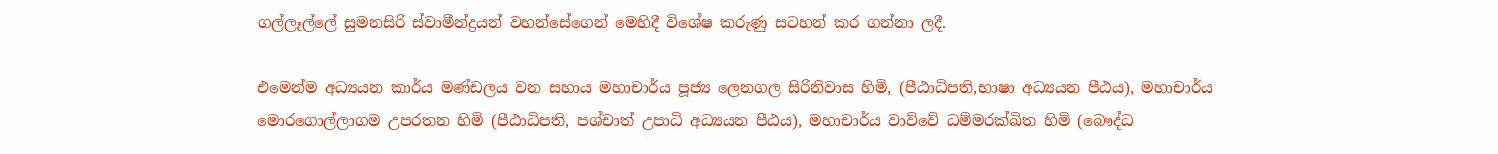ගල්ලෑල්ලේ සුමනසිරි ස්වාමීන්ද්‍රයන් වහන්සේගෙන් මෙහිදී විශේෂ කරුණු සටහන් කර ගන්නා ලදී.

එමෙන්ම අධ්‍යයන කාර්ය මණ්ඩලය වන සහාය මහාචාර්ය පූජ්‍ය ලෙනගල සිරිනිවාස හිමි, (පීඨාධිපති,භාෂා අධ්‍යයන පීඨය), මහාචාර්ය මොරගොල්ලාගම උපරතන හිමි (පීඨාධිපති, පශ්චාත් උපාධි අධ්‍යයන පීඨය), මහාචාර්ය වාව්වේ ධම්මරක්ඛිත හිමි (බෞද්ධ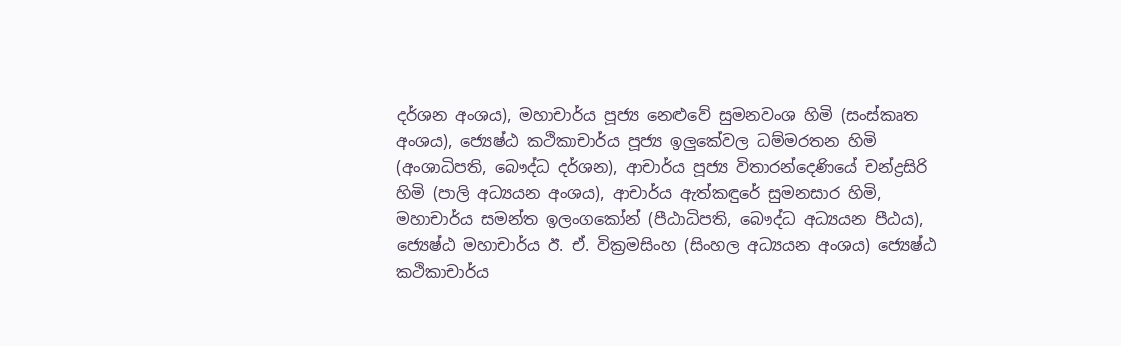දර්ශන අංශය), මහාචාර්ය පූජ්‍ය නෙළුවේ සුමනවංශ හිමි (සංස්කෘත අංශය), ජ්‍යෙෂ්ඨ කථිකාචාර්ය පූජ්‍ය ඉලුකේවල ධම්මරතන හිමි (අංශාධිපති, බෞද්ධ දර්ශන), ආචාර්ය පූජ්‍ය විතාරන්දෙණියේ චන්ද්‍රසිරි හිමි (පාලි අධ්‍යයන අංශය), ආචාර්ය ඇත්කඳුරේ සුමනසාර හිමි, මහාචාර්ය සමන්ත ඉලංගකෝන් (පීඨාධිපති, බෞද්ධ අධ්‍යයන පීඨය), ජ්‍යෙෂ්ඨ මහාචාර්ය ඊ. ඒ. වික්‍රමසිංහ (සිංහල අධ්‍යයන අංශය) ජ්‍යෙෂ්ඨ කථිකාචාර්ය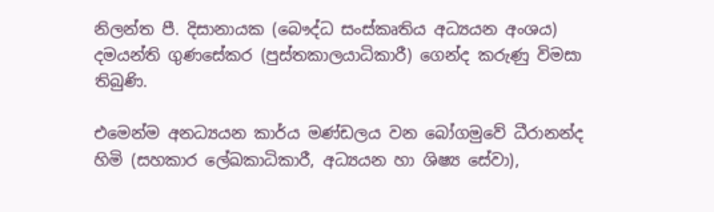නිලන්ත පී. දිසානායක (බෞද්ධ සංස්කෘතිය අධ්‍යයන අංශය) දමයන්ති ගුණසේකර (පුස්තකාලයාධිකාරී) ගෙන්ද කරුණු විමසා තිබුණි.

එමෙන්ම අනධ්‍යයන කාර්ය මණ්ඩලය වන බෝගමුවේ ධීරානන්ද හිමි (සහකාර ලේඛකාධිකාරී, අධ්‍යයන හා ශිෂ්‍ය සේවා),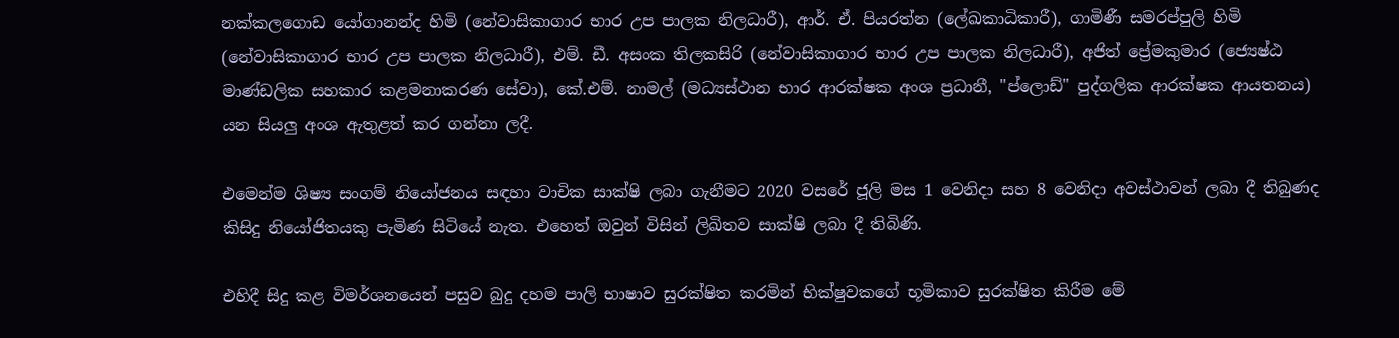නක්කලගොඩ යෝගානන්ද හිමි (නේවාසිකාගාර භාර උප පාලක නිලධාරී), ආර්. ඒ. පියරත්න (ලේඛකාධිකාරී), ගාමිණී සමරප්පුලි හිමි (නේවාසිකාගාර භාර උප පාලක නිලධාරී), එම්. ඩී. අසංක තිලකසිරි (නේවාසිකාගාර භාර උප පාලක නිලධාරී), අජිත් ප්‍රේමකුමාර (ජ්‍යෙෂ්ඨ මාණ්ඩලික සහකාර කළමනාකරණ සේවා), කේ.එම්. නාමල් (මධ්‍යස්ථාන භාර ආරක්ෂක අංශ ප්‍රධානී, "ප්ලොඩ්" පුද්ගලික ආරක්ෂක ආයතනය) යන සියලු අංශ ඇතුළත් කර ගන්නා ලදී.

එමෙන්ම ශිෂ්‍ය සංගම් නියෝජනය සඳහා වාචික සාක්ෂි ලබා ගැනීමට 2020 වසරේ ජූලි මස 1 වෙනිදා සහ 8 වෙනිදා අවස්ථාවන් ලබා දී තිබුණද කිසිදු නියෝජිතයකු පැමිණ සිටියේ නැත. එහෙත් ඔවුන් විසින් ලිඛිතව සාක්ෂි ලබා දී තිබිණි.

එහිදී සිදු කළ විමර්ශනයෙන් පසුව බුදු දහම පාලි භාෂාව සුරක්ෂිත කරමින් භික්ෂුවකගේ භූමිකාව සුරක්ෂිත කිරීම මේ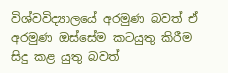විශ්වවිද්‍යාලයේ අරමුණ බවත් ඒ අරමුණ ඔස්සේම කටයුතු කිරීම සිදු කළ යුතු බවත්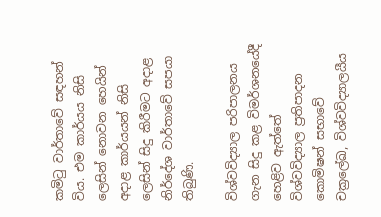කමිටු වාර්තාවේ සඳහන් විය. එම කාර්යය නිසි ලෙසින් නොවන හෙයින් අදාළ කාර්යයන් නිසි ලෙසින් සිදු කිරීමට අදාළ නිර්දේශ වාර්තාවේ සපයා තිබුණි.

විශ්වවිද්‍යාල පරිපාලනය ගැන සිදු කළ විමර්ශනයේදී හෙළිව ඇත්තේ විශ්වවිද්‍යාල ප්‍රතිපාදන කොමිෂන් සභාවේ චක්‍රලේඛ, විශ්වවිද්‍යාලයීය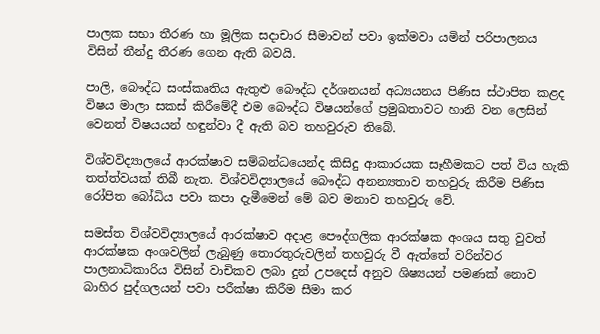පාලක සභා තීරණ හා මූලික සදාචාර සීමාවන් පවා ඉක්මවා යමින් පරිපාලනය විසින් තීන්දු තීරණ ගෙන ඇති බවයි.

පාලි, බෞද්ධ සංස්කෘතිය ඇතුළු බෞද්ධ දර්ශනයන් අධ්‍යයනය පිණිස ස්ථාපිත කළද විෂය මාලා සකස් කිරීමේදී එම බෞද්ධ විෂයන්ගේ ප්‍රමුඛතාවට හානි වන ලෙසින් වෙනත් විෂයයන් හඳුන්වා දී ඇති බව තහවුරුව තිබේ.

විශ්වවිද්‍යාලයේ ආරක්ෂාව සම්බන්ධයෙන්ද කිසිදු ආකාරයක සෑහීමකට පත් විය හැකි තත්ත්වයක් තිබී නැත. විශ්වවිද්‍යාලයේ බෞද්ධ අනන්‍යතාව තහවුරු කිරීම පිණිස රෝපිත බෝධිය පවා කපා දැමීමෙන් මේ බව මනාව තහවුරු වේ.

සමස්ත විශ්වවිද්‍යාලයේ ආරක්ෂාව අදාළ පෞද්ගලික ආරක්ෂක අංශය සතු වුවත් ආරක්ෂක අංශවලින් ලැබුණු තොරතුරුවලින් තහවුරු වී ඇත්තේ වරින්වර පාලනාධිකාරිය විසින් වාචිකව ලබා දුන් උපදෙස් අනුව ශිෂ්‍යයන් පමණක් නොව බාහිර පුද්ගලයන් පවා පරීක්ෂා කිරීම සීමා කර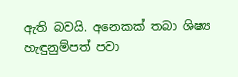ඇති බවයි. අනෙකක් තබා ශිෂ්‍ය හැඳුනුම්පත් පවා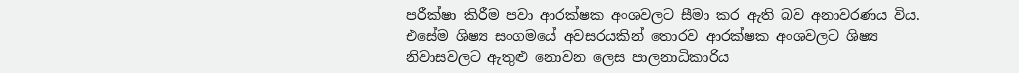පරීක්ෂා කිරීම පවා ආරක්ෂක අංශවලට සීමා කර ඇති බව අනාවරණය විය. එසේම ශිෂ්‍ය සංගමයේ අවසරයකින් තොරව ආරක්ෂක අංශවලට ශිෂ්‍ය නිවාසවලට ඇතුළු නොවන ලෙස පාලනාධිකාරිය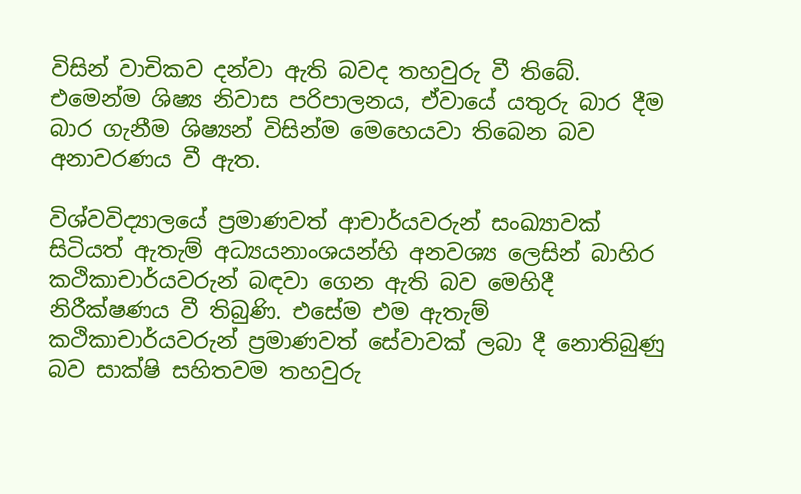විසින් වාචිකව දන්වා ඇති බවද තහවුරු වී තිබේ. එමෙන්ම ශිෂ්‍ය නිවාස පරිපාලනය, ඒවායේ යතුරු බාර දීම බාර ගැනීම ශිෂ්‍යන් විසින්ම මෙහෙයවා තිබෙන බව අනාවරණය වී ඇත.

විශ්වවිද්‍යාලයේ ප්‍රමාණවත් ආචාර්යවරුන් සංඛ්‍යාවක් සිටියත් ඇතැම් අධ්‍යයනාංශයන්හි අනවශ්‍ය ලෙසින් බාහිර කථිකාචාර්යවරුන් බඳවා ගෙන ඇති බව මෙහිදී නිරීක්ෂණය වී තිබුණි. එසේම එම ඇතැම් කථිකාචාර්යවරුන් ප්‍රමාණවත් සේවාවක් ලබා දී නොතිබුණු බව සාක්ෂි සහිතවම තහවුරු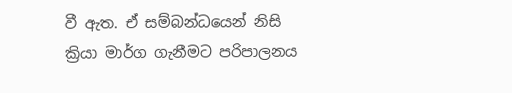වී ඇත. ඒ සම්බන්ධයෙන් නිසි ක්‍රියා මාර්ග ගැනීමට පරිපාලනය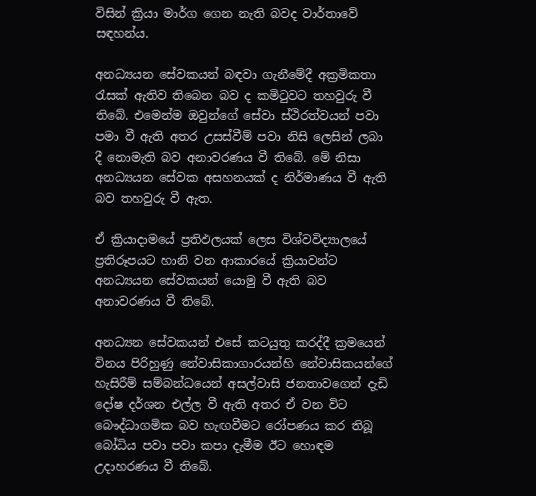විසින් ක්‍රියා මාර්ග ගෙන නැති බවද වාර්තාවේ සඳහන්ය.

අනධ්‍යයන සේවකයන් බඳවා ගැනීමේදී අක්‍රමිකතා රැසක් ඇතිව තිබෙන බව ද කමිටුවට තහවුරු වී තිබේ. එමෙන්ම ඔවුන්ගේ සේවා ස්ථිරත්වයන් පවා පමා වී ඇති අතර උසස්වීම් පවා නිසි ලෙසින් ලබා දී නොමැති බව අනාවරණය වී තිබේ. මේ නිසා අනධ්‍යයන සේවක අසහනයක් ද නිර්මාණය වී ඇති බව තහවුරු වී ඇත.

ඒ ක්‍රියාදාමයේ ප්‍රතිඵලයක් ලෙස විශ්වවිද්‍යාලයේ ප්‍රතිරූපයට හානි වන ආකාරයේ ක්‍රියාවන්ට අනධ්‍යයන සේවකයන් යොමු වී ඇති බව අනාවරණය වී තිබේ.

අනධ්‍යන සේවකයන් එසේ කටයුතු කරද්දී ක්‍රමයෙන් විනය පිරිහුණු නේවාසිකාගාරයන්හි නේවාසිකයන්ගේ හැසිරීම් සම්බන්ධයෙන් අසල්වාසි ජනතාවගෙන් දැඩි දෝෂ දර්ශන එල්ල වී ඇති අතර ඒ වන විට බෞද්ධාගමික බව හැඟවීමට රෝපණය කර තිබූ බෝධිය පවා පවා කපා දැමීම ඊට හොඳම උදාහරණය වී තිබේ.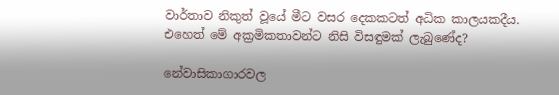වාර්තාව නිකුත් වූයේ මීට වසර දෙකකටත් අධික කාලයකදීය. එහෙත් මේ අක්‍රමිකතාවන්ට නිසි විසඳුමක් ලැබුණේද?

නේවාසිකාගාරවල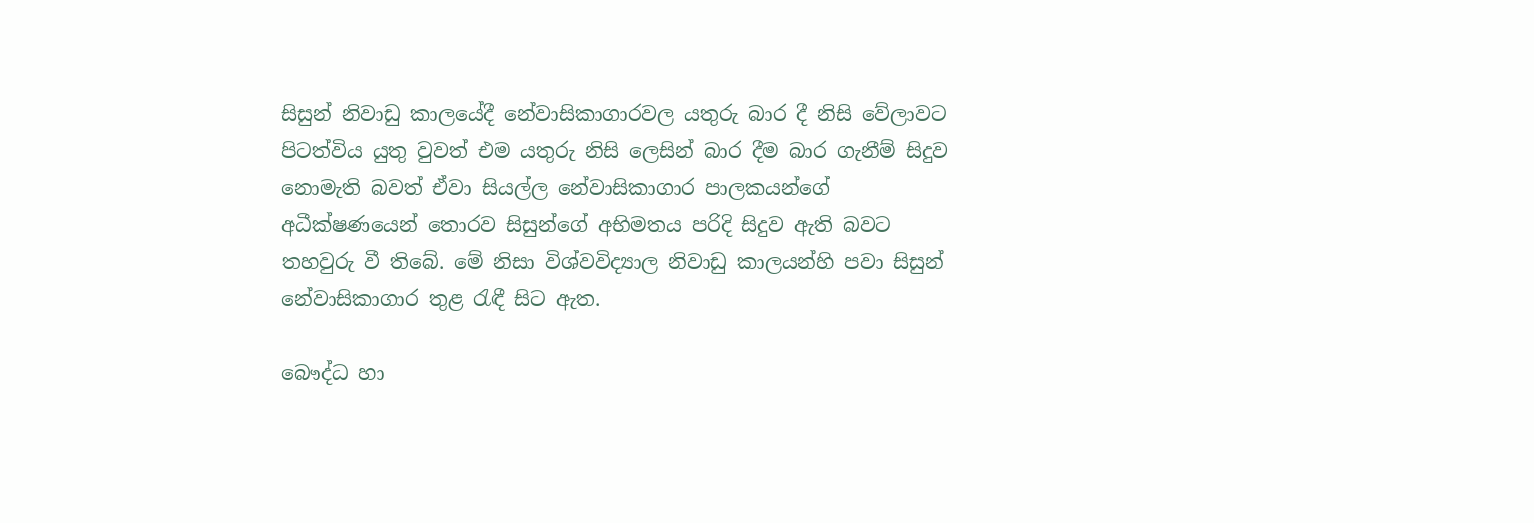සිසුන් නිවාඩු කාලයේදී නේවාසිකාගාරවල යතුරු බාර දී නිසි වේලාවට පිටත්විය යුතු වුවත් එම යතුරු නිසි ලෙසින් බාර දීම බාර ගැනීම් සිදුව නොමැති බවත් ඒවා සියල්ල නේවාසිකාගාර පාලකයන්ගේ අධීක්ෂණයෙන් තොරව සිසුන්ගේ අභිමතය පරිදි සිදුව ඇති බවට තහවුරු වී තිබේ. මේ නිසා විශ්වවිද්‍යාල නිවාඩු කාලයන්හි පවා සිසුන් නේවාසිකාගාර තුළ රැඳී සිට ඇත.

බෞද්ධ හා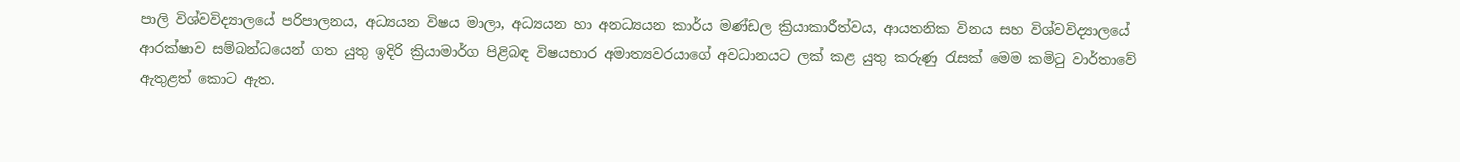පාලි විශ්වවිද්‍යාලයේ පරිපාලනය, අධ්‍යයන විෂය මාලා, අධ්‍යයන හා අනධ්‍යයන කාර්ය මණ්ඩල ක්‍රියාකාරීත්වය, ආයතනික විනය සහ විශ්වවිද්‍යාලයේ ආරක්ෂාව සම්බන්ධයෙන් ගත යුතු ඉදිරි ක්‍රියාමාර්ග පිළිබඳ විෂයභාර අමාත්‍යවරයාගේ අවධානයට ලක් කළ යුතු කරුණු රැසක් මෙම කමිටු වාර්තාවේ ඇතුළත් කොට ඇත.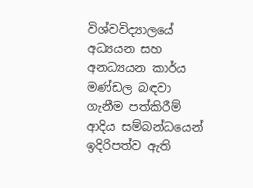විශ්වවිද්‍යාලයේ අධ්‍යයන සහ අනධ්‍යයන කාර්ය මණ්ඩල බඳවා ගැනීම පත්කිරීම් ආදිය සම්බන්ධයෙන් ඉදිරිපත්ව ඇති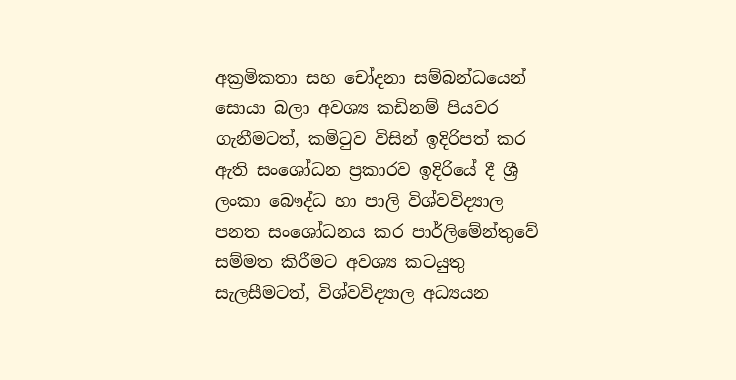අක්‍රමිකතා සහ චෝදනා සම්බන්ධයෙන් සොයා බලා අවශ්‍ය කඩිනම් පියවර ගැනීමටත්, කමිටුව විසින් ඉදිරිපත් කර ඇති සංශෝධන ප්‍රකාරව ඉදිරියේ දී ශ්‍රී ලංකා බෞද්ධ හා පාලි විශ්වවිද්‍යාල පනත සංශෝධනය කර පාර්ලිමේන්තුවේ සම්මත කිරීමට අවශ්‍ය කටයුතු සැලසීමටත්, විශ්වවිද්‍යාල අධ්‍යයන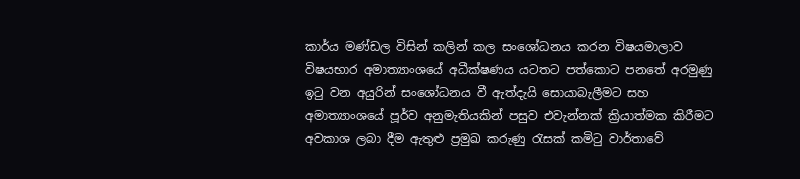කාර්ය මණ්ඩල විසින් කලින් කල සංශෝධනය කරන විෂයමාලාව විෂයභාර අමාත්‍යාංශයේ අධීක්ෂණය යටතට පත්කොට පනතේ අරමුණු ඉටු වන අයුරින් සංශෝධනය වී ඇත්දැයි සොයාබැලීමට සහ අමාත්‍යාංශයේ පූර්ව අනුමැතියකින් පසුව එවැන්නක් ක්‍රියාත්මක කිරීමට අවකාශ ලබා දීම ඇතුළු ප්‍රමුඛ කරුණු රැසක් කමිටු වාර්තාවේ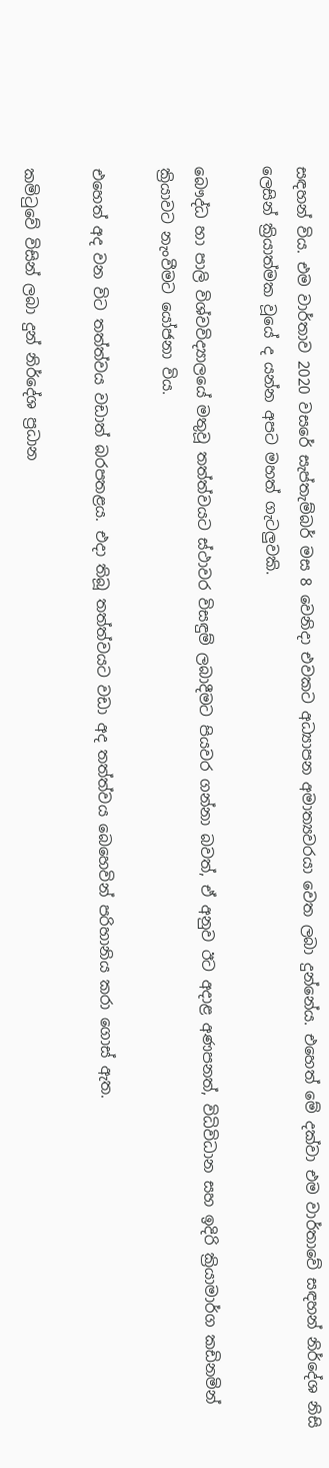සඳහන් විය. එම වාර්තාව 2020 වසරේ සැප්තැම්බර් මස 8 වෙනිදා එවකට අධ්‍යාපන අමාත්‍යවරයා වෙත ලබා දුන්නේය. එහෙත් මේ දක්වා එම වාර්තාවේ සඳහන් නිර්දේශ නිසි ලෙසින් ක්‍රියාත්මක වූයේ ද යන්න අපට මහත් ගැටලුවකි.

බෞද්ධ හා පාලි විශ්වවිද්‍යාලයේ මතුවූ තත්ත්වයට ස්ථාවර විසඳුම් ලබාදීමට පියවර ගන්නා බවත්, ඒ අනුව ඊට අදාළ අණපනත්, විධිවිධාන සහ ඉදිරි ක්‍රියාමාර්ග කඩිනමින් ක්‍රියාවට නැංවීමට යෝජනා විය.

එහෙත් අද වන විට තත්ත්වය වඩාත් බරපතළය. එදා තිබූ තත්ත්වයට වඩා අද තත්ත්වය බෙහෙවින් පරිහානිය කරා ගොස් ඇත.

කමිටුවේ විසින් ලබා දුන් නිර්දේශ ප්‍රධාන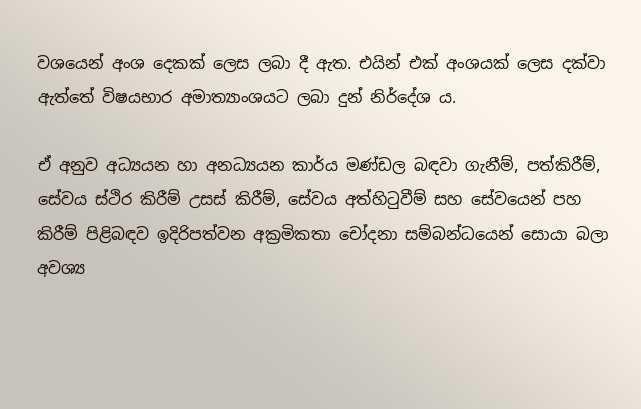වශයෙන් අංශ දෙකක් ලෙස ලබා දී ඇත. එයින් එක් අංශයක් ලෙස දක්වා ඇත්තේ විෂයභාර අමාත්‍යාංශයට ලබා දුන් නිර්දේශ ය.

ඒ අනුව අධ්‍යයන හා අනධ්‍යයන කාර්ය මණ්ඩල බඳවා ගැනීම්, පත්කිරීම්, සේවය ස්ථිර කිරීම් උසස් කිරීම්, සේවය අත්හිටුවීම් සහ සේවයෙන් පහ කිරීම් පිළිබඳව ඉදිරිපත්වන අක්‍රමිකතා චෝදනා සම්බන්ධයෙන් සොයා බලා අවශ්‍ය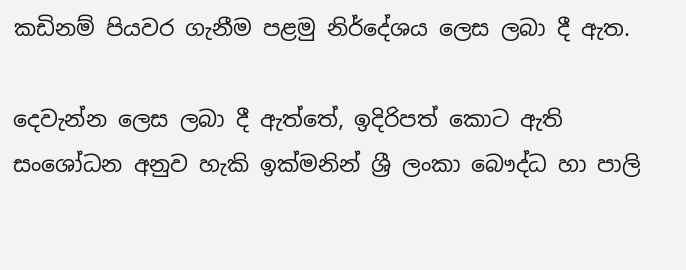කඩිනම් පියවර ගැනීම පළමු නිර්දේශය ලෙස ලබා දී ඇත.

දෙවැන්න ලෙස ලබා දී ඇත්තේ, ඉදිරිපත් කොට ඇති සංශෝධන අනුව හැකි ඉක්මනින් ශ්‍රී ලංකා බෞද්ධ හා පාලි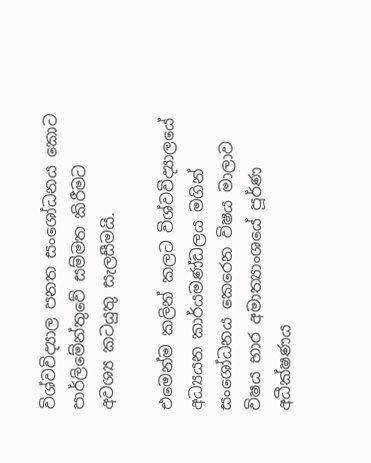විශ්වවිද්‍යාල පනත සංශෝධනය කොට පාර්ලිමේන්තුවේ සම්මත කිරීමට අවශ්‍ය කටයුතු සැලසීමයි.

එමෙන්ම කලින් කලට විශ්වවිද්‍යාලයේ අධ්‍යයන කාර්යමණ්ඩලය මගින් සංශෝධනය කෙරෙන විෂය මාලාව විෂය භාර අමාත්‍යාංශයේ පූර්ණ අධීක්ෂණය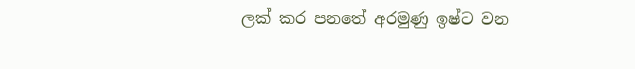ලක් කර පනතේ අරමුණු ඉෂ්ට වන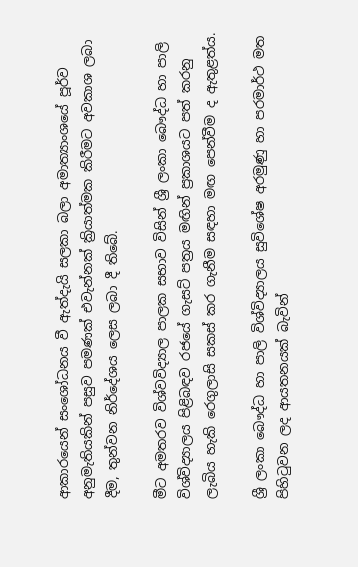ආකාරයෙන් සංශෝධනය වී ඇත්දැයි සලකා බලා අමාත්‍යාංශයේ පූර්ව අනුමැතියකින් පසුව පමණක් එවැන්නක් ක්‍රියාත්මක කිරීමට අවකාශ ලබා දීම, තුන්වන නිර්දේශය ලෙස ලබා දී තිබේ.

මීට අමතරව විශ්වවිද්‍යාල පාලක සභාව විසින් ශ්‍රී ලංකා බෞද්ධ හා පාලි විශ්විද්‍යාලය පිළිබඳව රජයේ ගැසට් පත්‍රය මඟින් ප්‍රකාශයට පත් කරනු ලැබිය හැකි රෙගුලාසි සකස් කර ගැනීම සඳහා මඟ පෙන්වීම ද ඇතුළත්ය.

ශ්‍රී ලංකා බෞද්ධ හා පාලි විශ්විද්‍යාලය සුවිශේෂ අරමුණු හා පරමාර්ථ මත පිහිටුවන ලද ආයතනයක් බැවින්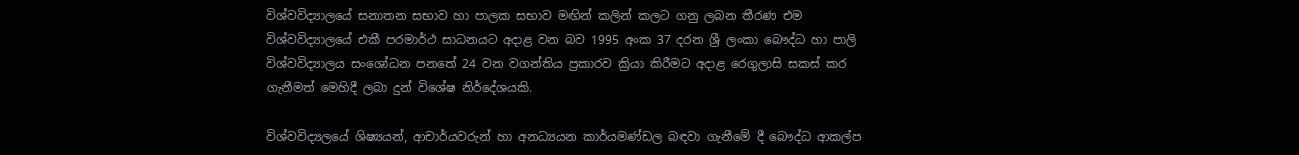විශ්වවිද්‍යාලයේ සනාතන සභාව හා පාලක සභාව මඟින් කලින් කලට ගනු ලබන තීරණ එම විශ්වවිද්‍යාලයේ එකී පරමාර්ථ සාධනයට අදාළ වන බව 1995 අංක 37 දරන ශ්‍රී ලංකා බෞද්ධ හා පාලි විශ්වවිද්‍යාලය සංශෝධන පනතේ 24 වන වගන්තිය ප්‍රකාරව ක්‍රියා කිරීමට අදාළ රෙගුලාසි සකස් කර ගැනීමත් මෙහිදී ලබා දුන් විශේෂ නිර්දේශයකි.

විශ්වවිද්‍යලයේ ශිෂ්‍යයන්, ආචාර්යවරුන් හා අනධ්‍යයන කාර්යමණ්ඩල බඳවා ගැනීමේ දී බෞද්ධ ආකල්ප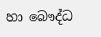හා බෞද්ධ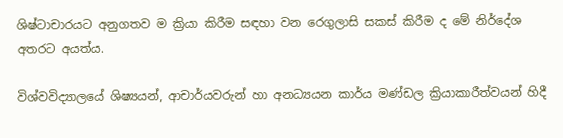ශිෂ්ටාචාරයට අනුගතව ම ක්‍රියා කිරීම සඳහා වන රෙගුලාසි සකස් කිරීම ද මේ නිර්දේශ අතරට අයත්ය.

විශ්වවිද්‍යාලයේ ශිෂ්‍යයන්, ආචාර්යවරුන් හා අනධ්‍යයන කාර්ය මණ්ඩල ක්‍රියාකාරීත්වයන් හිදී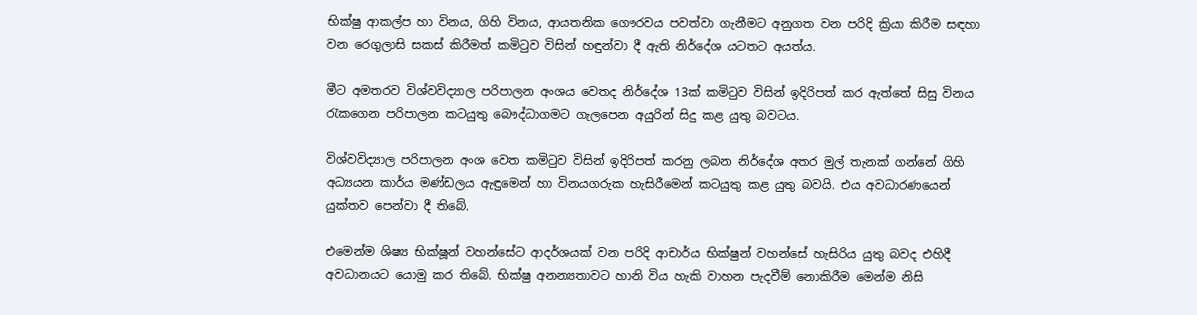භික්ෂු ආකල්ප හා විනය, ගිහි විනය, ආයතනික ගෞරවය පවත්වා ගැනීමට අනුගත වන පරිදි ක්‍රියා කිරීම සඳහා වන රෙගුලාසි සකස් කිරීමත් කමිටුව විසින් හඳුන්වා දී ඇති නිර්දේශ යටතට අයත්ය.

මීට අමතරව විශ්වවිද්‍යාල පරිපාලන අංශය වෙතද නිර්දේශ 13ක් කමිටුව විසින් ඉදිරිපත් කර ඇත්තේ සිසු විනය රැකගෙන පරිපාලන කටයුතු බෞද්ධාගමට ගැලපෙන අයුරින් සිදු කළ යුතු බවටය.

විශ්වවිද්‍යාල පරිපාලන අංශ වෙත කමිටුව විසින් ඉදිරිපත් කරනු ලබන නිර්දේශ අතර මුල් තැනක් ගන්නේ ගිහි අධ්‍යයන කාර්ය මණ්ඩලය ඇඳුමෙන් හා විනයගරුක හැසිරීමෙන් කටයුතු කළ යුතු බවයි. එය අවධාරණයෙන් යුක්තව පෙන්වා දී තිබේ.

එමෙන්ම ශිෂ්‍ය භික්ෂූන් වහන්සේට ආදර්ශයක් වන පරිදි ආචාර්ය භික්ෂුන් වහන්සේ හැසිරිය යුතු බවද එහිදී අවධානයට යොමු කර තිබේ. භික්ෂු අනන්‍යතාවට හානි විය හැකි වාහන පැදවීම් නොකිරීම මෙන්ම නිසි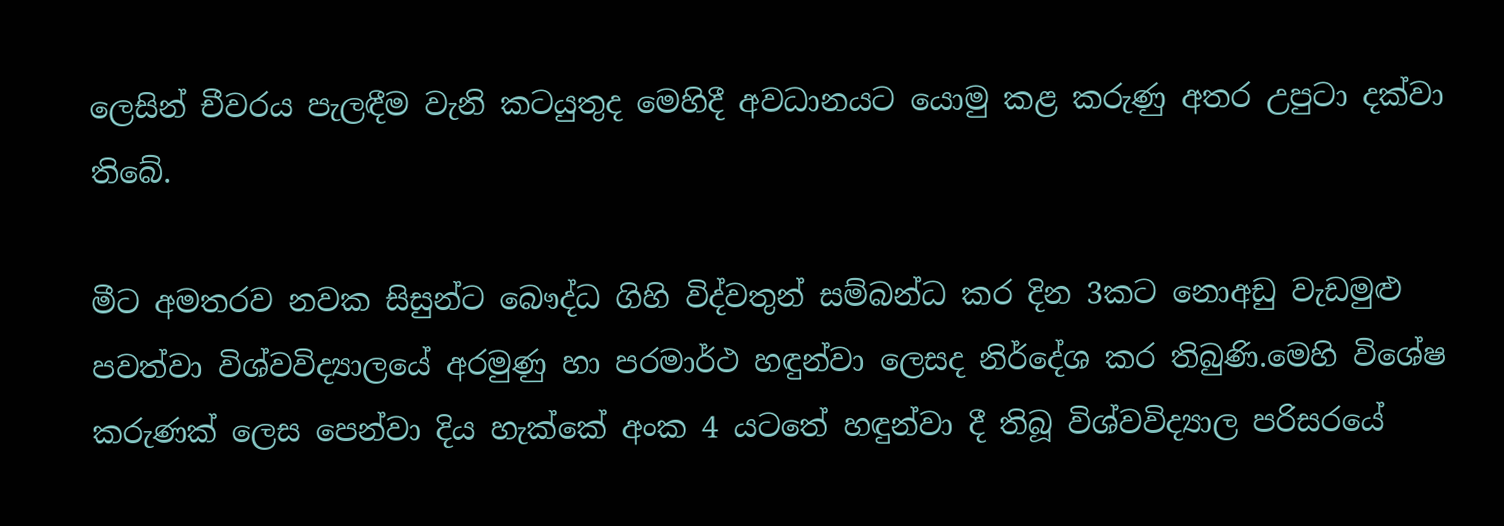ලෙසින් චීවරය පැලඳීම වැනි කටයුතුද මෙහිදී අවධානයට යොමු කළ කරුණු අතර උපුටා දක්වා තිබේ.

මීට අමතරව නවක සිසුන්ට බෞද්ධ ගිහි විද්වතුන් සම්බන්ධ කර දින 3කට නොඅඩු වැඩමුළු පවත්වා විශ්වවිද්‍යාලයේ අරමුණු හා පරමාර්ථ හඳුන්වා ලෙසද නිර්දේශ කර තිබුණි.මෙහි විශේෂ කරුණක් ලෙස පෙන්වා දිය හැක්කේ අංක 4 යටතේ හඳුන්වා දී තිබූ විශ්වවිද්‍යාල පරිසරයේ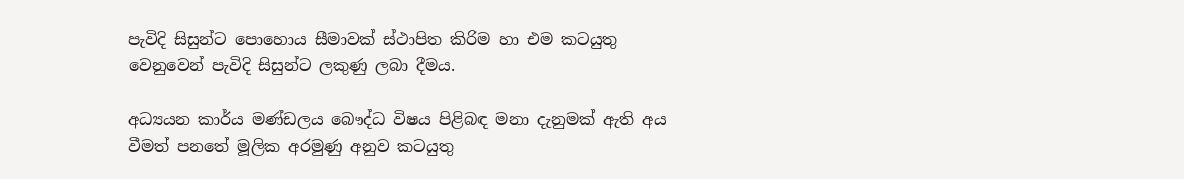පැවිදි සිසුන්ට පොහොය සීමාවක් ස්ථාපිත කිරිම හා එම කටයුතු වෙනුවෙන් පැවිදි සිසුන්ට ලකුණු ලබා දීමය.

අධ්‍යයන කාර්ය මණ්ඩලය බෞද්ධ විෂය පිළිබඳ මනා දැනුමක් ඇති අය වීමත් පනතේ මූලික අරමුණු අනුව කටයුතු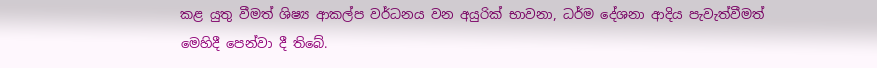කළ යුතු වීමත් ශිෂ්‍ය ආකල්ප වර්ධනය වන අයුරික් භාවනා, ධර්ම දේශනා ආදිය පැවැත්වීමත් මෙහිදී පෙන්වා දී තිබේ.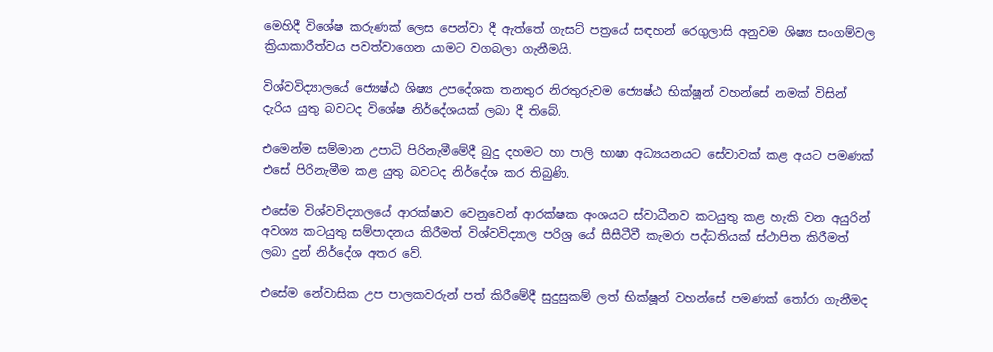මෙහිදී විශේෂ කරුණක් ලෙස පෙන්වා දී ඇත්තේ ගැසට් පත්‍රයේ සඳහන් රෙගුලාසි අනුවම ශිෂ්‍ය සංගම්වල ක්‍රියාකාරීත්වය පවත්වාගෙන යාමට වගබලා ගැනීමයි.

විශ්වවිද්‍යාලයේ ජ්‍යෙෂ්ඨ ශිෂ්‍ය උපදේශක තනතුර නිරතුරුවම ජ්‍යෙෂ්ඨ භික්ෂූන් වහන්සේ නමක් විසින් දැරිය යුතු බවටද විශේෂ නිර්දේශයක් ලබා දී තිබේ.

එමෙන්ම සම්මාන උපාධි පිරිනැමීමේදී බුදු දහමට හා පාලි භාෂා අධ්‍යයනයට සේවාවක් කළ අයට පමණක් එසේ පිරිනැමීම කළ යුතු බවටද නිර්දේශ කර තිබුණි.

එසේම විශ්වවිද්‍යාලයේ ආරක්ෂාව වෙනුවෙන් ආරක්ෂක අංශයට ස්වාධීනව කටයුතු කළ හැකි වන අයුරින් අවශ්‍ය කටයුතු සම්පාදනය කිරීමත් විශ්වවිද්‍යාල පරිශ්‍ර යේ සීසීටීවී කැමරා පද්ධතියක් ස්ථාපිත කිරීමත් ලබා දුන් නිර්දේශ අතර වේ.

එසේම නේවාසික උප පාලකවරුන් පත් කිරීමේදී සුදුසුකම් ලත් භික්ෂූන් වහන්සේ පමණක් තෝරා ගැනීමද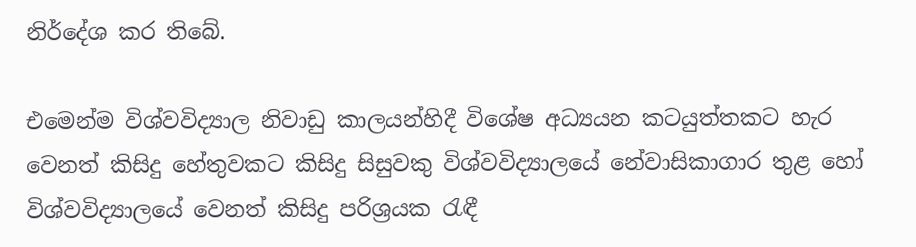නිර්දේශ කර තිබේ.

එමෙන්ම විශ්වවිද්‍යාල නිවාඩු කාලයන්හිදී විශේෂ අධ්‍යයන කටයුත්තකට හැර වෙනත් කිසිදු හේතුවකට කිසිදු සිසුවකු විශ්වවිද්‍යාලයේ නේවාසිකාගාර තුළ හෝ විශ්වවිද්‍යාලයේ වෙනත් කිසිදු පරිශ්‍රයක රැඳී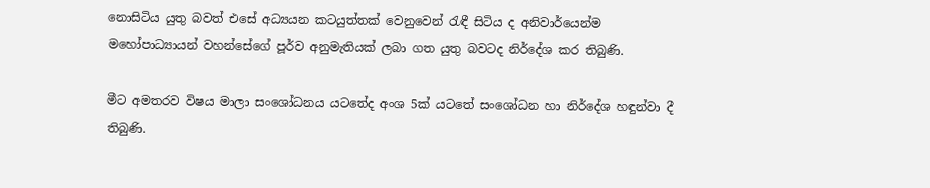නොසිටිය යුතු බවත් එසේ අධ්‍යයන කටයුත්තක් වෙනුවෙන් රැඳී සිටිය ද අනිවාර්යෙන්ම මහෝපාධ්‍යායන් වහන්සේගේ පූර්ව අනුමැතියක් ලබා ගත යුතු බවටද නිර්දේශ කර තිබුණි.

මීට අමතරව විෂය මාලා සංශෝධනය යටතේද අංශ 5ක් යටතේ සංශෝධන හා නිර්දේශ හඳුන්වා දී තිබුණි.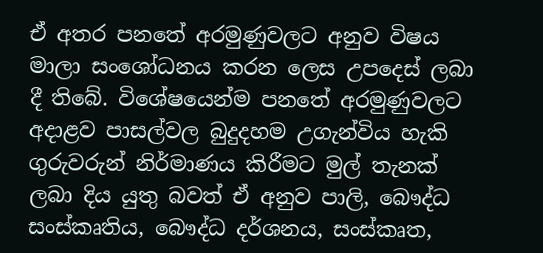ඒ අතර පනතේ අරමුණුවලට අනුව විෂය මාලා සංශෝධනය කරන ලෙස උපදෙස් ලබා දී තිබේ. විශේෂයෙන්ම පනතේ අරමුණුවලට අදාළව පාසල්වල බුදුදහම උගැන්විය හැකි ගුරුවරුන් නිර්මාණය කිරීමට මුල් තැනක් ලබා දිය යුතු බවත් ඒ අනුව පාලි, බෞද්ධ සංස්කෘතිය, බෞද්ධ දර්ශනය, සංස්කෘත,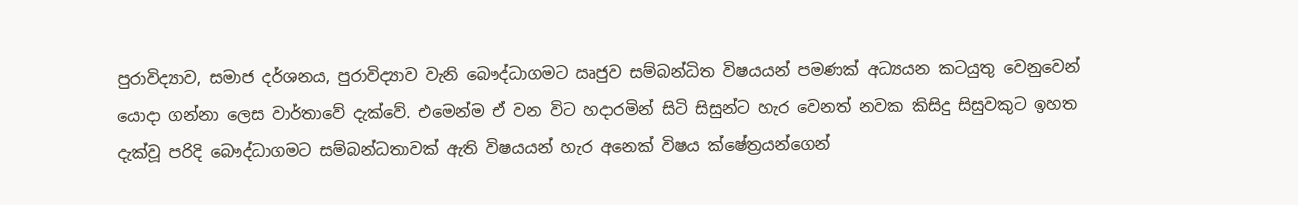පුරාවිද්‍යාව, සමාජ දර්ශනය, පුරාවිද්‍යාව වැනි බෞද්ධාගමට ඍජුව සම්බන්ධිත විෂයයන් පමණක් අධ්‍යයන කටයුතු වෙනුවෙන් යොදා ගන්නා ලෙස වාර්තාවේ දැක්වේ. එමෙන්ම ඒ වන විට හදාරමින් සිටි සිසුන්ට හැර වෙනත් නවක කිසිදු සිසුවකුට ඉහත දැක්වූ පරිදි බෞද්ධාගමට සම්බන්ධතාවක් ඇති විෂයයන් හැර අනෙක් විෂය ක්ෂේත්‍රයන්ගෙන්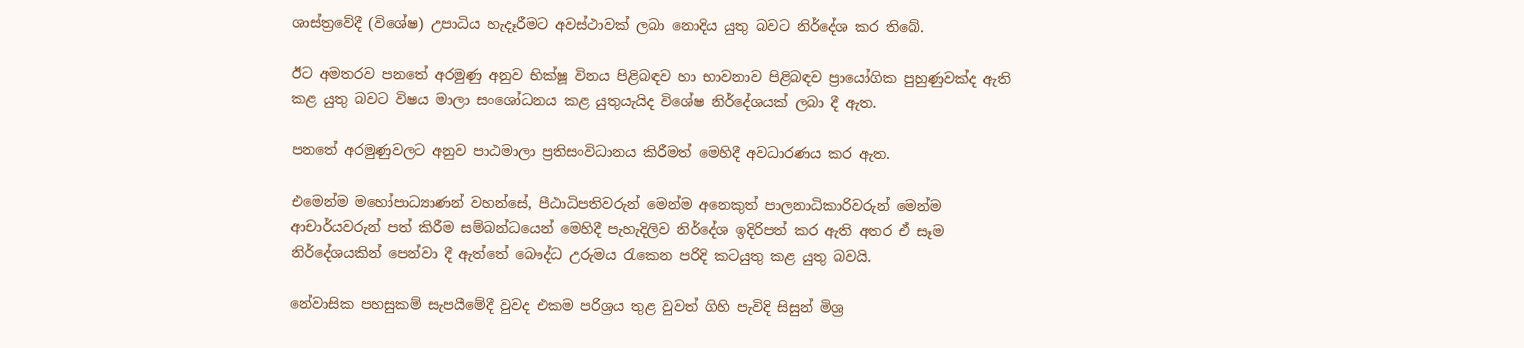ශාස්ත්‍රවේදී (විශේෂ) උපාධිය හැදෑරීමට අවස්ථාවක් ලබා නොදිය යුතු බවට නිර්දේශ කර තිබේ.

ඊට අමතරව පනතේ අරමුණු අනුව භික්ෂූ විනය පිළිබඳව හා භාවනාව පිළිබඳව ප්‍රායෝගික පුහුණුවක්ද ඇති කළ යුතු බවට විෂය මාලා සංශෝධනය කළ යුතුයැයිද විශේෂ නිර්දේශයක් ලබා දී ඇත.

පනතේ අරමුණුවලට අනුව පාඨමාලා ප්‍රතිසංවිධානය කිරීමත් මෙහිදී අවධාරණය කර ඇත.

එමෙන්ම මහෝපාධ්‍යාණන් වහන්සේ, පීඨාධිපතිවරුන් මෙන්ම අනෙකුත් පාලනාධිකාරිවරුන් මෙන්ම ආචාර්යවරුන් පත් කිරීම සම්බන්ධයෙන් මෙහිදී පැහැදිලිව නිර්දේශ ඉදිරිපත් කර ඇති අතර ඒ සෑම නිර්දේශයකින් පෙන්වා දී ඇත්තේ බෞද්ධ උරුමය රැකෙන පරිදි කටයුතු කළ යුතු බවයි.

නේවාසික පහසුකම් සැපයීමේදී වුවද එකම පරිශ්‍රය තුළ වුවත් ගිහි පැවිදි සිසුන් මිශ්‍ර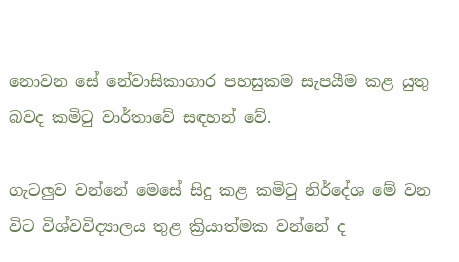නොවන සේ නේවාසිකාගාර පහසුකම සැපයීම කළ යුතු බවද කමිටු වාර්තාවේ සඳහන් වේ.

ගැටලුව වන්නේ මෙසේ සිදු කළ කමිටු නිර්දේශ මේ වන විට විශ්වවිද්‍යාලය තුළ ක්‍රියාත්මක වන්නේ ද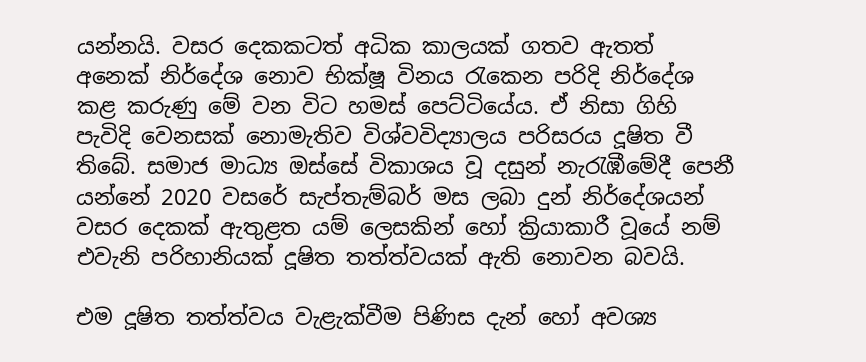යන්නයි. වසර දෙකකටත් අධික කාලයක් ගතව ඇතත් අනෙක් නිර්දේශ නොව භික්ෂූ විනය රැකෙන පරිදි නිර්දේශ කළ කරුණු මේ වන විට හමස් පෙට්ටියේය. ඒ නිසා ගිහි පැවිදි වෙනසක් නොමැතිව විශ්වවිද්‍යාලය පරිසරය දූෂිත වී තිබේ. සමාජ මාධ්‍ය ඔස්සේ විකාශය වූ දසුන් නැරැඹීමේදී පෙනී යන්නේ 2020 වසරේ සැප්තැම්බර් මස ලබා දුන් නිර්දේශයන් වසර දෙකක් ඇතුළත යම් ලෙසකින් හෝ ක්‍රියාකාරී වූයේ නම් එවැනි පරිහානියක් දූෂිත තත්ත්වයක් ඇති නොවන බවයි.

එම දූෂිත තත්ත්වය වැළැක්වීම පිණිස දැන් හෝ අවශ්‍ය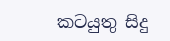කටයුතු සිදු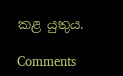කළ යුතුය.

Comments